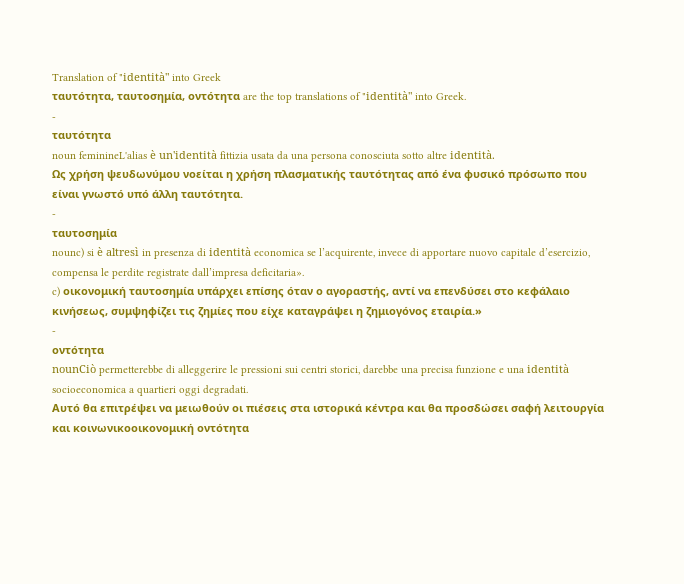Translation of "identità" into Greek
ταυτότητα, ταυτοσημία, οντότητα are the top translations of "identità" into Greek.
-
ταυτότητα
noun feminineL'alias è un'identità fittizia usata da una persona conosciuta sotto altre identità.
Ως χρήση ψευδωνύμου νοείται η χρήση πλασματικής ταυτότητας από ένα φυσικό πρόσωπο που είναι γνωστό υπό άλλη ταυτότητα.
-
ταυτοσημία
nounc) si è altresì in presenza di identità economica se l’acquirente, invece di apportare nuovo capitale d’esercizio, compensa le perdite registrate dall’impresa deficitaria».
c) οικονομική ταυτοσημία υπάρχει επίσης όταν ο αγοραστής, αντί να επενδύσει στο κεφάλαιο κινήσεως, συμψηφίζει τις ζημίες που είχε καταγράψει η ζημιογόνος εταιρία.»
-
οντότητα
nounCiò permetterebbe di alleggerire le pressioni sui centri storici, darebbe una precisa funzione e una identità socioeconomica a quartieri oggi degradati.
Αυτό θα επιτρέψει να μειωθούν οι πιέσεις στα ιστορικά κέντρα και θα προσδώσει σαφή λειτουργία και κοινωνικοοικονομική οντότητα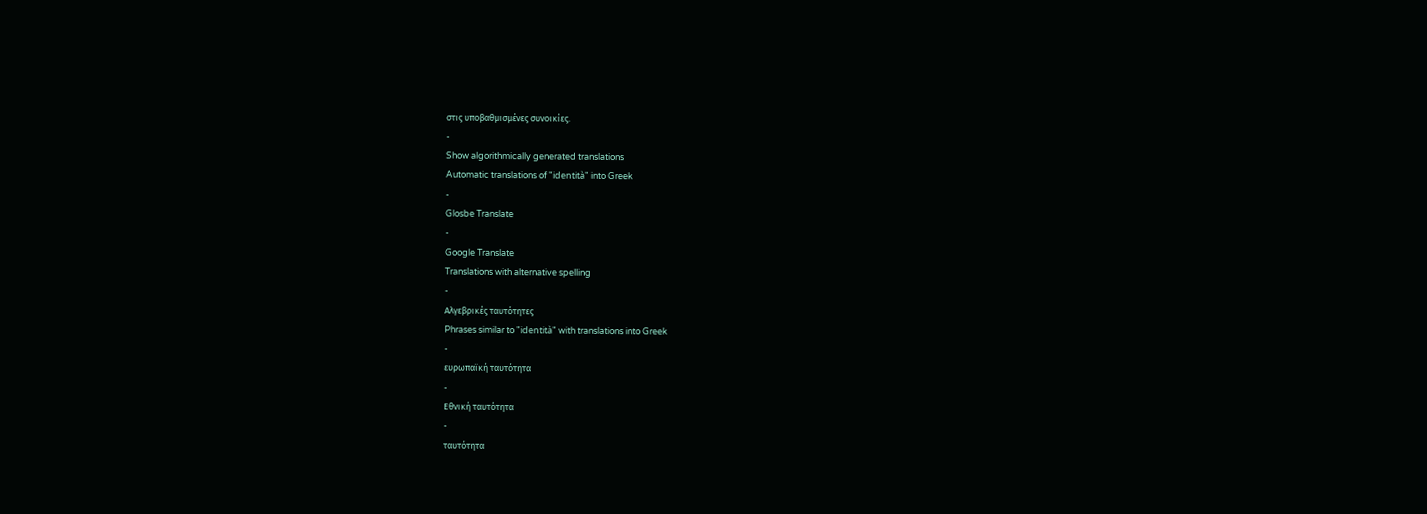στις υποβαθμισμένες συνοικίες.
-
Show algorithmically generated translations
Automatic translations of "identità" into Greek
-
Glosbe Translate
-
Google Translate
Translations with alternative spelling
-
Αλγεβρικές ταυτότητες
Phrases similar to "identità" with translations into Greek
-
ευρωπαϊκή ταυτότητα
-
Εθνική ταυτότητα
-
ταυτότητα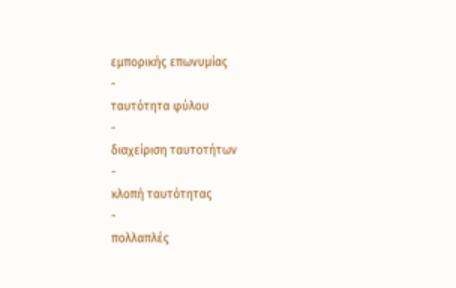εμπορικής επωνυμίας
-
ταυτότητα φύλου
-
διαχείριση ταυτοτήτων
-
κλοπή ταυτότητας
-
πολλαπλές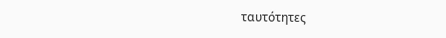ταυτότητες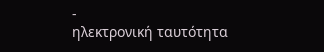-
ηλεκτρονική ταυτότητα